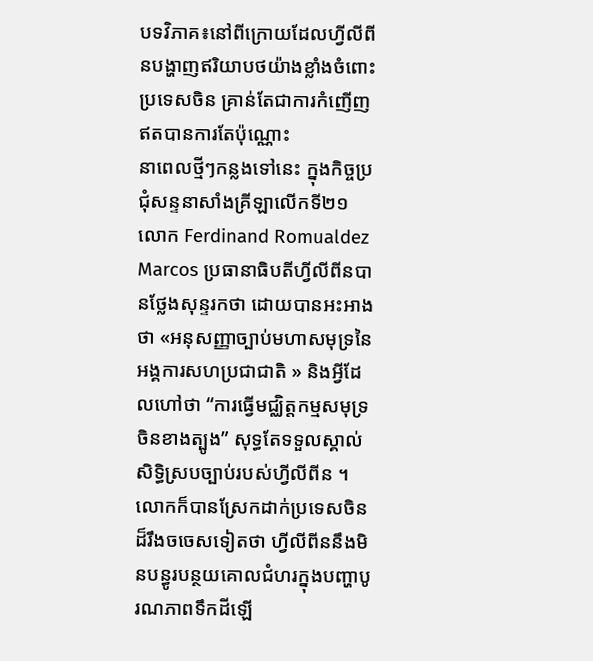បទវិភាគ៖នៅពីក្រោយដែលហ្វីលីពីនបង្ហាញឥរិយាបថយ៉ាងខ្លាំងចំពោះប្រទេសចិន គ្រាន់តែជាការកំញើញឥតបានការតែប៉ុណ្ណោះ
នាពេលថ្មីៗកន្លងទៅនេះ ក្នុងកិច្ចប្រជុំសន្ទនាសាំងគ្រីឡាលើកទី២១ លោក Ferdinand Romualdez Marcos ប្រធានាធិបតីហ្វីលីពីនបានថ្លែងសុន្ទរកថា ដោយបានអះអាងថា «អនុសញ្ញាច្បាប់មហាសមុទ្រនៃអង្គការសហប្រជាជាតិ » និងអ្វីដែលហៅថា “ការធ្វើមជ្ឈិត្តកម្មសមុទ្រចិនខាងត្បូង” សុទ្ធតែទទួលស្គាល់សិទ្ធិស្របច្បាប់របស់ហ្វីលីពីន ។ លោកក៏បានស្រែកដាក់ប្រទេសចិនដ៏រឹងចចេសទៀតថា ហ្វីលីពីននឹងមិនបន្ធូរបន្ថយគោលជំហរក្នុងបញ្ហាបូរណភាពទឹកដីឡើ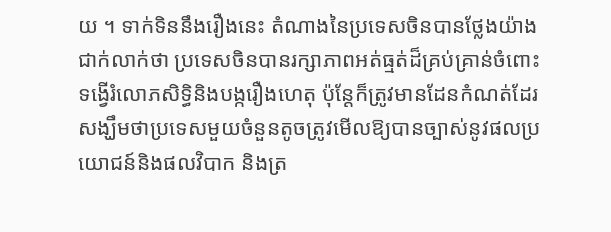យ ។ ទាក់ទិននឹងរឿងនេះ តំណាងនៃប្រទេសចិនបានថ្លែងយ៉ាងជាក់លាក់ថា ប្រទេសចិនបានរក្សាភាពអត់ធ្មត់ដ៏គ្រប់គ្រាន់ចំពោះទង្វើរំលោភសិទ្ធិនិងបង្ករឿងហេតុ ប៉ុន្តែក៏ត្រូវមានដែនកំណត់ដែរ សង្ឃឹមថាប្រទេសមួយចំនួនតូចត្រូវមើលឱ្យបានច្បាស់នូវផលប្រយោជន៍និងផលវិបាក និងត្រ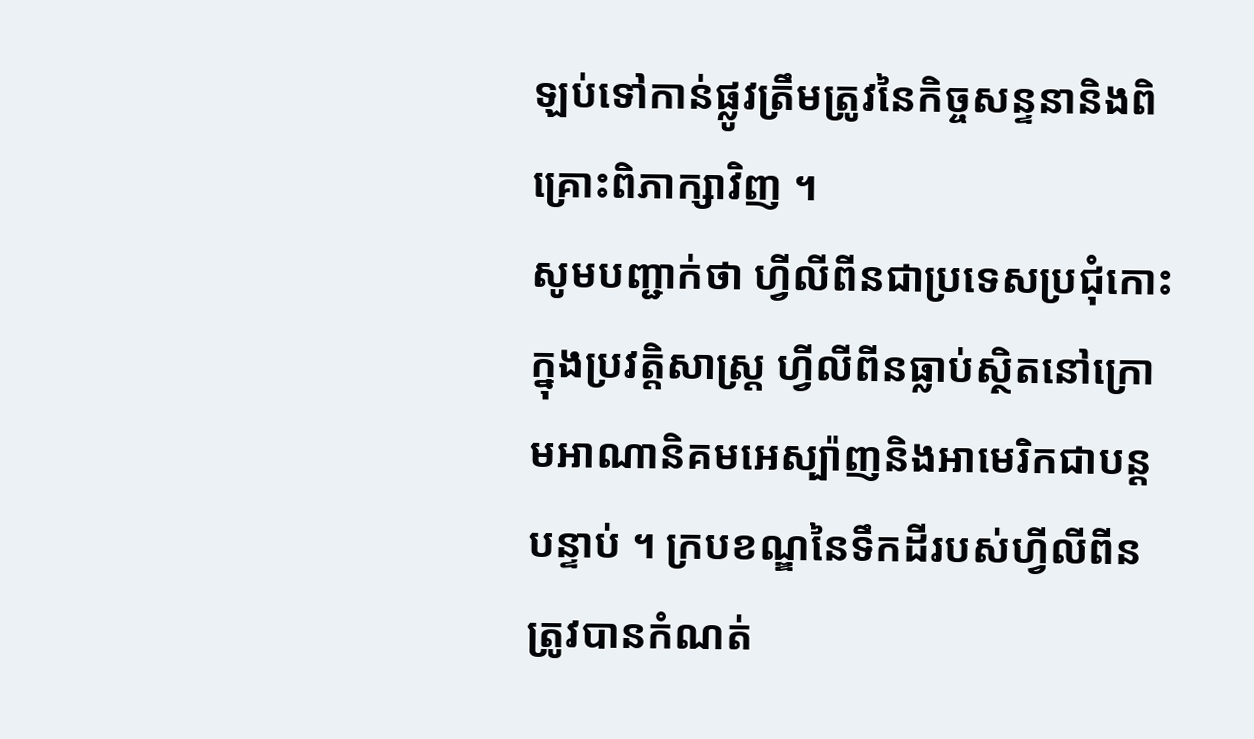ឡប់ទៅកាន់ផ្លូវត្រឹមត្រូវនៃកិច្ចសន្ទនានិងពិគ្រោះពិភាក្សាវិញ ។
សូមបញ្ជាក់ថា ហ្វីលីពីនជាប្រទេសប្រជុំកោះ ក្នុងប្រវត្តិសាស្ត្រ ហ្វីលីពីនធ្លាប់ស្ថិតនៅក្រោមអាណានិគមអេស្ប៉ាញនិងអាមេរិកជាបន្តបន្ទាប់ ។ ក្របខណ្ឌនៃទឹកដីរបស់ហ្វីលីពីនត្រូវបានកំណត់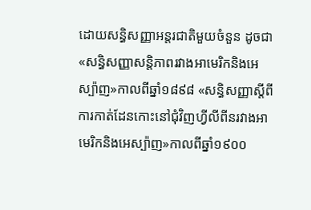ដោយសន្ធិសញ្ញាអន្តរជាតិមួយចំនួន ដូចជា «សន្ធិសញ្ញាសន្តិភាពរវាងអាមេរិកនិងអេស្ប៉ាញ»កាលពីឆ្នាំ១៨៩៨ «សន្ធិសញ្ញាស្តីពីការកាត់ដែនកោះនៅជុំវិញហ្វីលីពីនរវាងអាមេរិកនិងអេស្ប៉ាញ»កាលពីឆ្នាំ១៩០០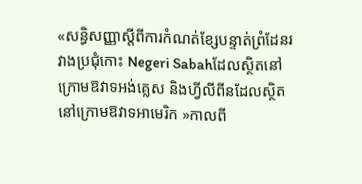«សន្ធិសញ្ញាស្តីពីការកំណត់ខ្សែបន្ទាត់ព្រំដែនរវាងប្រជុំកោះ Negeri Sabahដែលស្ថិតនៅក្រោមឱវាទអង់គ្លេស និងហ្វីលីពីនដែលស្ថិតនៅក្រោមឱវាទអាមេរិក »កាលពី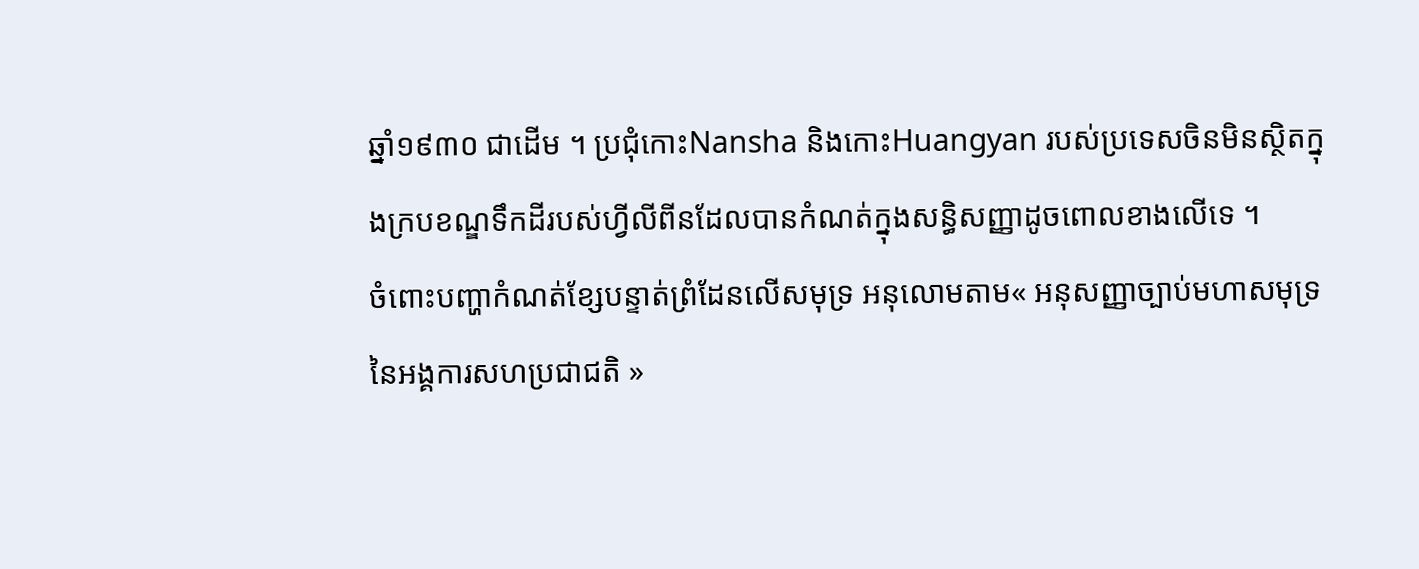ឆ្នាំ១៩៣០ ជាដើម ។ ប្រជុំកោះNansha និងកោះHuangyan របស់ប្រទេសចិនមិនស្ថិតក្នុងក្របខណ្ឌទឹកដីរបស់ហ្វីលីពីនដែលបានកំណត់ក្នុងសន្ធិសញ្ញាដូចពោលខាងលើទេ ។
ចំពោះបញ្ហាកំណត់ខ្សែបន្ទាត់ព្រំដែនលើសមុទ្រ អនុលោមតាម« អនុសញ្ញាច្បាប់មហាសមុទ្រនៃអង្គការសហប្រជាជតិ »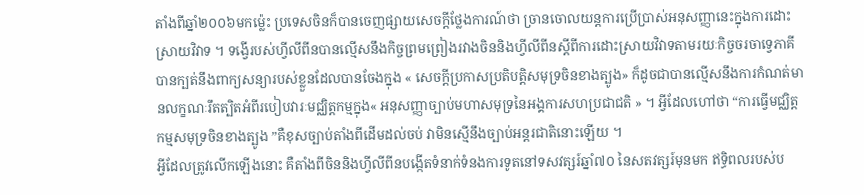តាំងពីឆ្នាំ២០០៦មកម្ល៉េះ ប្រទេសចិនក៏បានចេញផ្សាយសេចក្តីថ្លែងការណ៍ថា ច្រានចោលយន្តការប្រើប្រាស់អនុសញ្ញានេះក្នុងការដោះស្រាយវិវាទ ។ ទង្វើរបស់ហ្វីលីពីនបានល្មើសនឹងកិច្ចព្រមព្រៀងរវាងចិននិងហ្វីលីពីនស្តីពីការដោះស្រាយវិវាទតាមរយៈកិច្ចចរចាទ្វេភាគី បានក្បត់នឹងពាក្យសន្យារបស់ខ្លួនដែលបានចែងក្នុង « សេចកី្តប្រកាសប្រតិបតិ្តសមុទ្រចិនខាងត្បូង» ក៏ដូចជាបានល្មើសនឹងការកំណត់មានលក្ខណៈរឹតត្បិតអំពីរបៀបវារៈមជ្ឈិត្តកម្មក្នុង« អនុសញ្ញាច្បាប់មហាសមុទ្រនៃអង្គការសហប្រជាជតិ » ។ អ្វីដែលហៅថា “ការធ្វើមជ្ឈិត្តកម្មសមុទ្រចិនខាងត្បូង ”គឺខុសច្បាប់តាំងពីដើមដល់ចប់ វាមិនស្មើនឹងច្បាប់អន្តរជាតិនោះឡើយ ។
អ្វីដែលត្រូវលើកឡើងនោះ គឺតាំងពីចិននិងហ្វីលីពីនបង្កើតទំនាក់ទំនងការទូតនៅទសវត្សរ៍ឆ្នាំ៧០ នៃសតវត្សរ៍មុនមក ឥទ្ធិពលរបស់ប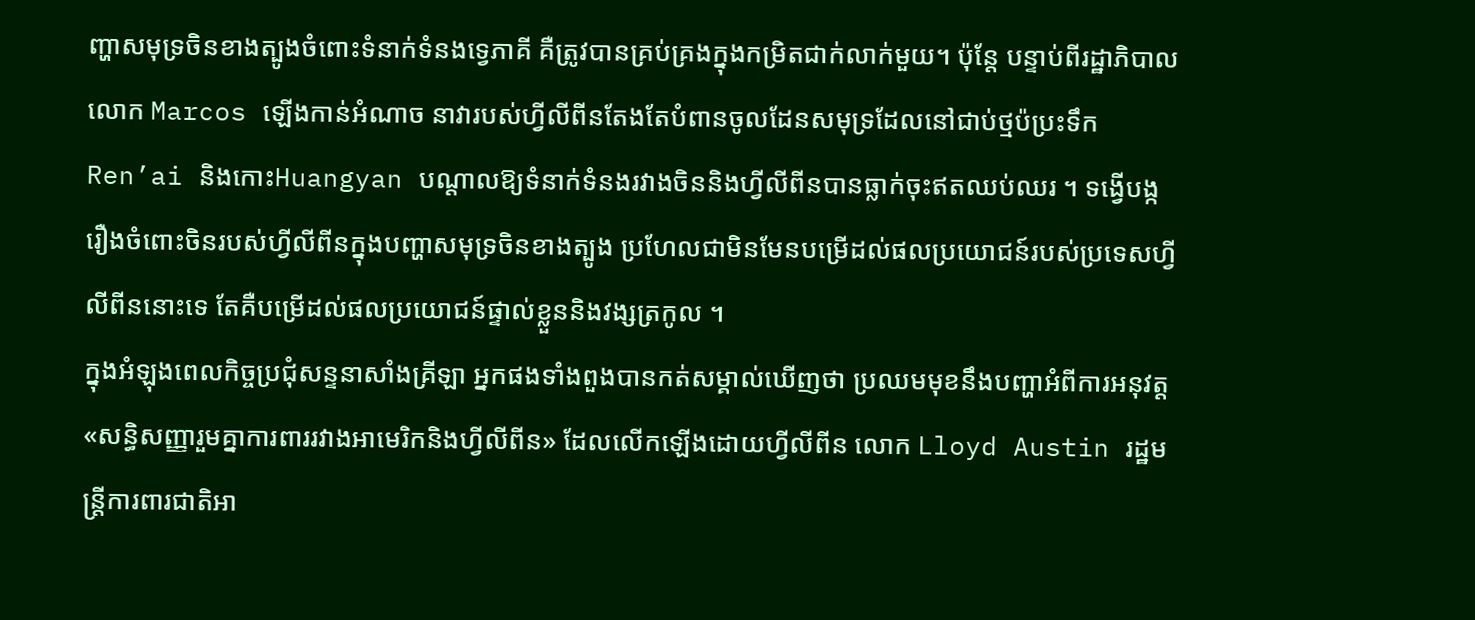ញ្ហាសមុទ្រចិនខាងត្បូងចំពោះទំនាក់ទំនងទ្វេភាគី គឺត្រូវបានគ្រប់គ្រងក្នុងកម្រិតជាក់លាក់មួយ។ ប៉ុន្តែ បន្ទាប់ពីរដ្ឋាភិបាលលោក Marcos ឡើងកាន់អំណាច នាវារបស់ហ្វីលីពីនតែងតែបំពានចូលដែនសមុទ្រដែលនៅជាប់ថ្មប៉ប្រះទឹកRen’ai និងកោះHuangyan បណ្តាលឱ្យទំនាក់ទំនងរវាងចិននិងហ្វីលីពីនបានធ្លាក់ចុះឥតឈប់ឈរ ។ ទង្វើបង្ករឿងចំពោះចិនរបស់ហ្វីលីពីនក្នុងបញ្ហាសមុទ្រចិនខាងត្បូង ប្រហែលជាមិនមែនបម្រើដល់ផលប្រយោជន៍របស់ប្រទេសហ្វីលីពីននោះទេ តែគឺបម្រើដល់ផលប្រយោជន៍ផ្ទាល់ខ្លួននិងវង្សត្រកូល ។
ក្នុងអំឡុងពេលកិច្ចប្រជុំសន្ទនាសាំងគ្រីឡា អ្នកផងទាំងពួងបានកត់សម្គាល់ឃើញថា ប្រឈមមុខនឹងបញ្ហាអំពីការអនុវត្ត «សន្ធិសញ្ញារួមគ្នាការពាររវាងអាមេរិកនិងហ្វីលីពីន» ដែលលើកឡើងដោយហ្វីលីពីន លោក Lloyd Austin រដ្ឋមន្ត្រីការពារជាតិអា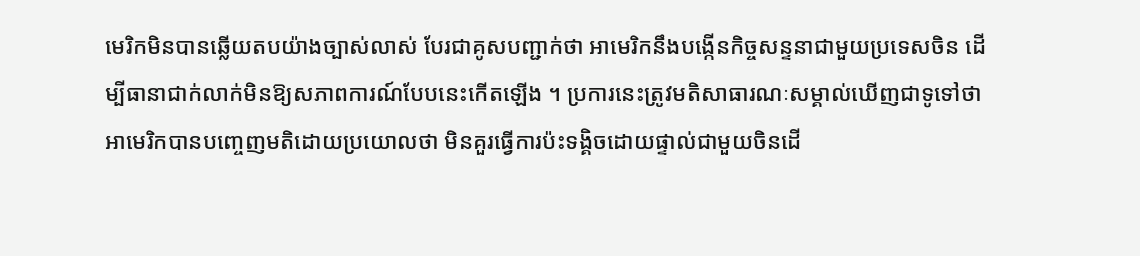មេរិកមិនបានឆ្លើយតបយ៉ាងច្បាស់លាស់ បែរជាគូសបញ្ជាក់ថា អាមេរិកនឹងបង្កើនកិច្ចសន្ទនាជាមួយប្រទេសចិន ដើម្បីធានាជាក់លាក់មិនឱ្យសភាពការណ៍បែបនេះកើតឡើង ។ ប្រការនេះត្រូវមតិសាធារណៈសម្គាល់ឃើញជាទូទៅថា អាមេរិកបានបញ្ចេញមតិដោយប្រយោលថា មិនគួរធ្វើការប៉ះទង្គិចដោយផ្ទាល់ជាមួយចិនដើ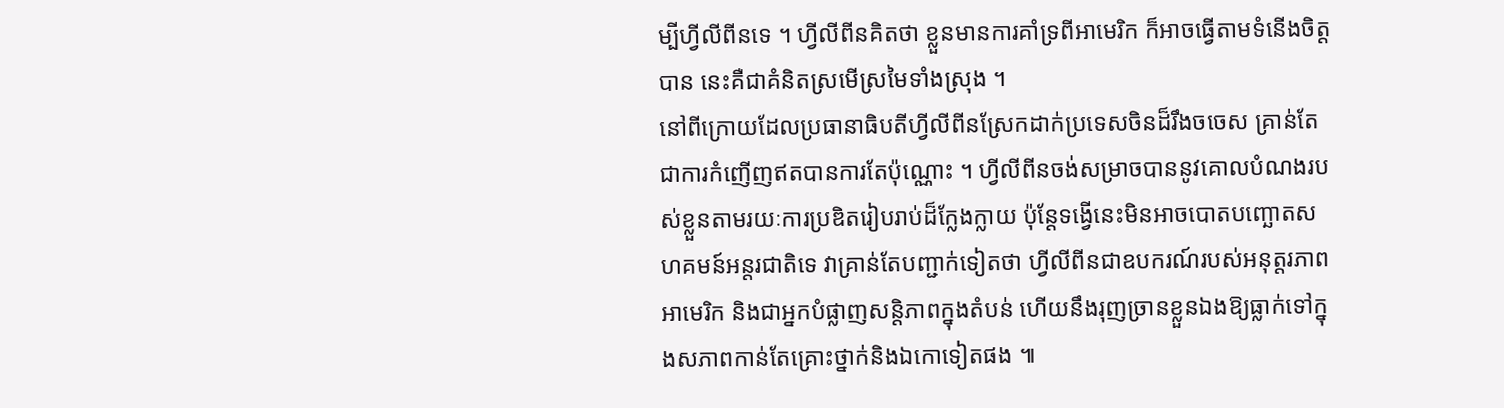ម្បីហ្វីលីពីនទេ ។ ហ្វីលីពីនគិតថា ខ្លួនមានការគាំទ្រពីអាមេរិក ក៏អាចធ្វើតាមទំនើងចិត្តបាន នេះគឺជាគំនិតស្រមើស្រមៃទាំងស្រុង ។
នៅពីក្រោយដែលប្រធានាធិបតីហ្វីលីពីនស្រែកដាក់ប្រទេសចិនដ៏រឹងចចេស គ្រាន់តែជាការកំញើញឥតបានការតែប៉ុណ្ណោះ ។ ហ្វីលីពីនចង់សម្រាចបាននូវគោលបំណងរបស់ខ្លួនតាមរយៈការប្រឌិតរៀបរាប់ដ៏ក្លែងក្លាយ ប៉ុន្តែទង្វើនេះមិនអាចបោតបញ្ឆោតសហគមន៍អន្តរជាតិទេ វាគ្រាន់តែបញ្ជាក់ទៀតថា ហ្វីលីពីនជាឧបករណ៍របស់អនុត្តរភាពអាមេរិក និងជាអ្នកបំផ្លាញសន្តិភាពក្នុងតំបន់ ហើយនឹងរុញច្រានខ្លួនឯងឱ្យធ្លាក់ទៅក្នុងសភាពកាន់តែគ្រោះថ្នាក់និងឯកោទៀតផង ៕